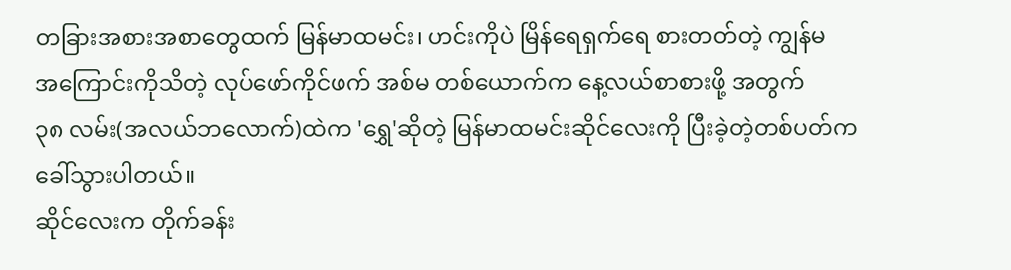တခြားအစားအစာတွေထက် မြန်မာထမင်း၊ ဟင်းကိုပဲ မြိန်ရေရှက်ရေ စားတတ်တဲ့ ကျွန်မ
အကြောင်းကိုသိတဲ့ လုပ်ဖော်ကိုင်ဖက် အစ်မ တစ်ယောက်က နေ့လယ်စာစားဖို့ အတွက်
၃၈ လမ်း(အလယ်ဘလောက်)ထဲက 'ရွှေ'ဆိုတဲ့ မြန်မာထမင်းဆိုင်လေးကို ပြီးခဲ့တဲ့တစ်ပတ်က
ခေါ်သွားပါတယ်။
ဆိုင်လေးက တိုက်ခန်း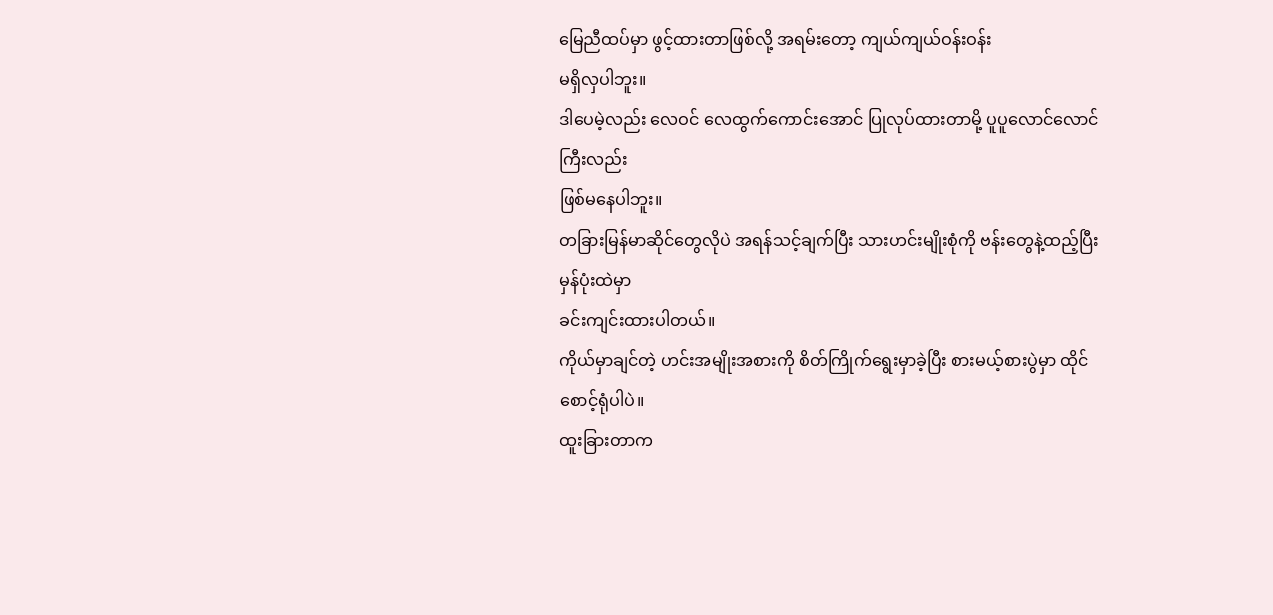မြေညီထပ်မှာ ဖွင့်ထားတာဖြစ်လို့ အရမ်းတော့ ကျယ်ကျယ်ဝန်းဝန်း
မရှိလှပါဘူး။
ဒါပေမဲ့လည်း လေဝင် လေထွက်ကောင်းအောင် ပြုလုပ်ထားတာမို့ ပူပူလောင်လောင်ကြီးလည်း
ဖြစ်မနေပါဘူး။
တခြားမြန်မာဆိုင်တွေလိုပဲ အရန်သင့်ချက်ပြီး သားဟင်းမျိုးစုံကို ဗန်းတွေနဲ့ထည့်ပြီး မှန်ပုံးထဲမှာ
ခင်းကျင်းထားပါတယ်။
ကိုယ်မှာချင်တဲ့ ဟင်းအမျိုးအစားကို စိတ်ကြိုက်ရွေးမှာခဲ့ပြီး စားမယ့်စားပွဲမှာ ထိုင်စောင့်ရုံပါပဲ။
ထူးခြားတာက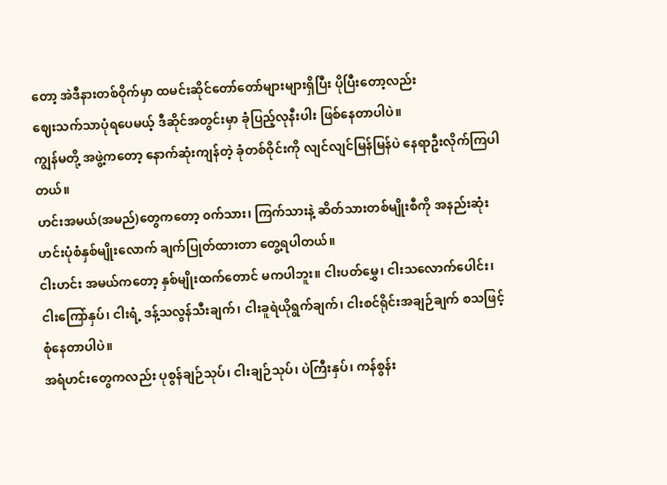တော့ အဲဒီနားတစ်ဝိုက်မှာ ထမင်းဆိုင်တော်တော်များများရှိပြီး ပိုပြီးတော့လည်း
ဈေးသက်သာပုံရပေမယ့် ဒီဆိုင်အတွင်းမှာ ခုံပြည့်လုနီးပါး ဖြစ်နေတာပါပဲ။
ကျွန်မတို့ အဖွဲ့ကတော့ နောက်ဆုံးကျန်တဲ့ ခုံတစ်ဝိုင်းကို လျင်လျင်မြန်မြန်ပဲ နေရာဦးလိုက်ကြပါ
တယ်။
ဟင်းအမယ်(အမည်)တွေကတော့ ၀က်သား၊ ကြက်သားနဲ့ ဆိတ်သားတစ်မျိုးစီကို အနည်းဆုံး
ဟင်းပုံစံနှစ်မျိုးလောက် ချက်ပြုတ်ထားတာ တွေ့ရပါတယ်။
ငါးဟင်း အမယ်ကတော့ နှစ်မျိုးထက်တောင် မကပါဘူး။ ငါးပတ်မွှေ၊ ငါးသလောက်ပေါင်း၊
ငါးကြော်နှပ်၊ ငါးရံ့ ဒန့်သလွန်သီးချက်၊ ငါးခူရဲယိုရွက်ချက်၊ ငါးစင်ရိုင်းအချဉ်ချက် စသဖြင့်
စုံနေတာပါပဲ။
အရံဟင်းတွေကလည်း ပုစွန်ချဉ်သုပ်၊ ငါးချဉ်သုပ်၊ ပဲကြီးနှပ်၊ ကန်စွန်း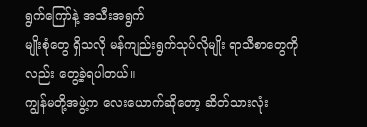ရွက်ကြော်နဲ့ အသီးအရွက်
မျိုးစုံတွေ ရှိသလို မန်ကျည်းရွက်သုပ်လိုမျိုး ရာသီစာတွေကိုလည်း တွေ့ခဲ့ရပါတယ်။
ကျွန်မတို့အဖွဲ့က လေးယောက်ဆိုတော့ ဆိတ်သားလုံး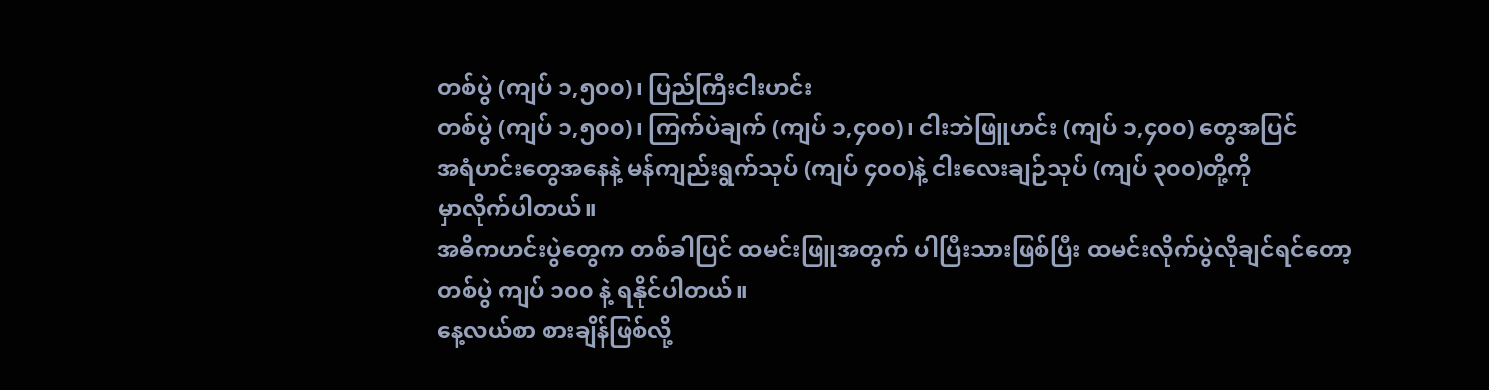တစ်ပွဲ (ကျပ် ၁,၅၀၀)၊ ပြည်ကြီးငါးဟင်း
တစ်ပွဲ (ကျပ် ၁,၅၀၀)၊ ကြက်ပဲချက် (ကျပ် ၁,၄၀၀)၊ ငါးဘဲဖြူဟင်း (ကျပ် ၁,၄၀၀) တွေအပြင်
အရံဟင်းတွေအနေနဲ့ မန်ကျည်းရွက်သုပ် (ကျပ် ၄၀၀)နဲ့ ငါးလေးချဉ်သုပ် (ကျပ် ၃၀၀)တို့ကို
မှာလိုက်ပါတယ်။
အဓိကဟင်းပွဲတွေက တစ်ခါပြင် ထမင်းဖြူအတွက် ပါပြီးသားဖြစ်ပြီး ထမင်းလိုက်ပွဲလိုချင်ရင်တော့
တစ်ပွဲ ကျပ် ၁၀၀ နဲ့ ရနိုင်ပါတယ်။
နေ့လယ်စာ စားချိန်ဖြစ်လို့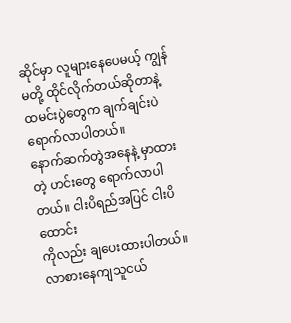ဆိုင်မှာ လူများနေပေမယ့် ကျွန်မတို့ ထိုင်လိုက်တယ်ဆိုတာနဲ့
ထမင်းပွဲတွေက ချက်ချင်းပဲ ရောက်လာပါတယ်။
နောက်ဆက်တွဲအနေနဲ့ မှာထားတဲ့ ဟင်းတွေ ရောက်လာပါတယ်။ ငါးပိရည်အပြင် ငါးပိထောင်း
ကိုလည်း ချပေးထားပါတယ်။
လာစားနေကျသူငယ်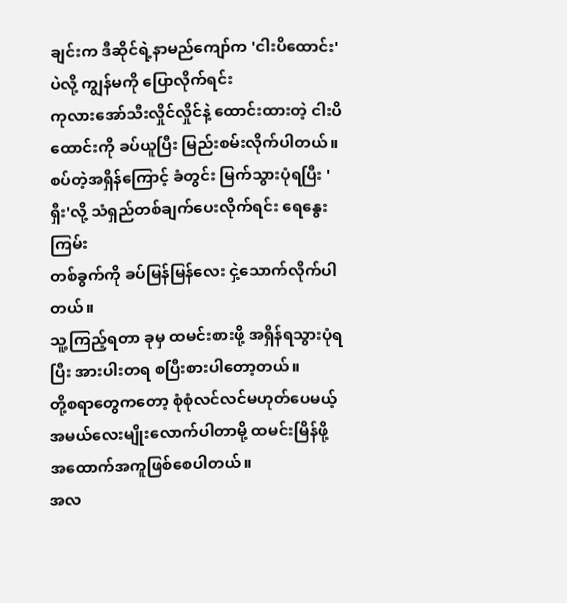ချင်းက ဒီဆိုင်ရဲ့နာမည်ကျော်က 'ငါးပိထောင်း' ပဲလို့ ကျွန်မကို ပြောလိုက်ရင်း
ကုလားအော်သီးလှိုင်လှိုင်နဲ့ ထောင်းထားတဲ့ ငါးပိထောင်းကို ခပ်ယူပြီး မြည်းစမ်းလိုက်ပါတယ်။
စပ်တဲ့အရှိန်ကြောင့် ခံတွင်း မြက်သွားပုံရပြီး 'ရှီး'လို့ သံရှည်တစ်ချက်ပေးလိုက်ရင်း ရေနွေးကြမ်း
တစ်ခွက်ကို ခပ်မြန်မြန်လေး ငှဲ့သောက်လိုက်ပါတယ်။
သူ့ကြည့်ရတာ ခုမှ ထမင်းစားဖို့ အရှိန်ရသွားပုံရပြီး အားပါးတရ စပြီးစားပါတော့တယ်။
တို့စရာတွေကတော့ စုံစုံလင်လင်မဟုတ်ပေမယ့် အမယ်လေးမျိုးလောက်ပါတာမို့ ထမင်းမြိန်ဖို့
အထောက်အကူဖြစ်စေပါတယ်။
အလ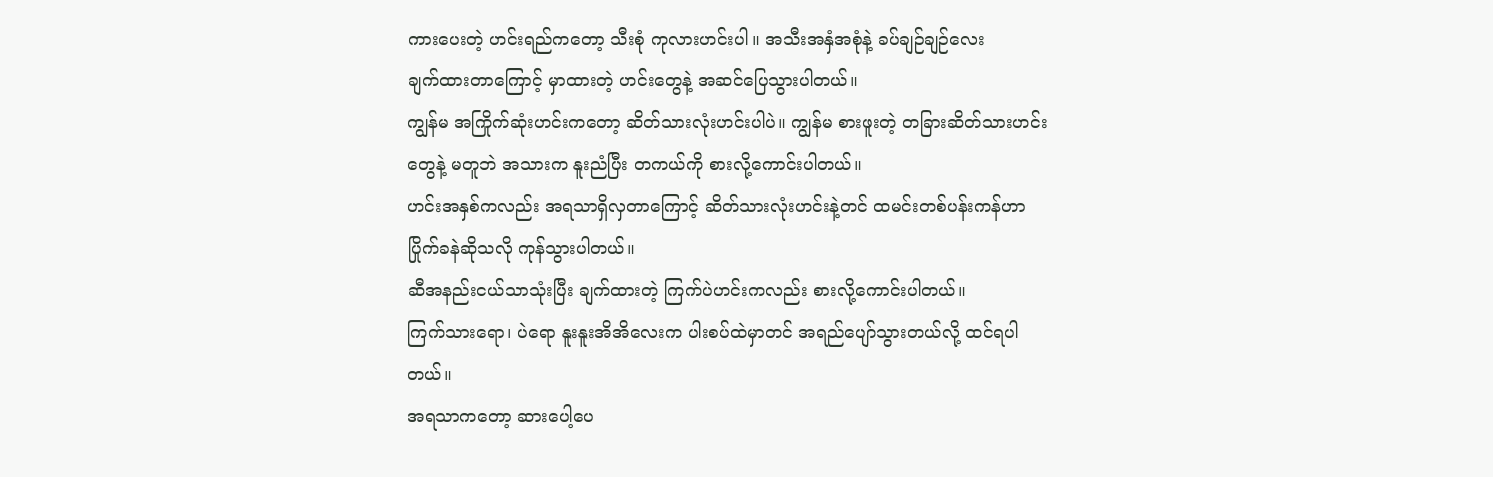ကားပေးတဲ့ ဟင်းရည်ကတော့ သီးစုံ ကုလားဟင်းပါ။ အသီးအနှံအစုံနဲ့ ခပ်ချဉ်ချဉ်လေး
ချက်ထားတာကြောင့် မှာထားတဲ့ ဟင်းတွေနဲ့ အဆင်ပြေသွားပါတယ်။
ကျွန်မ အကြိုက်ဆုံးဟင်းကတော့ ဆိတ်သားလုံးဟင်းပါပဲ။ ကျွန်မ စားဖူးတဲ့ တခြားဆိတ်သားဟင်း
တွေနဲ့ မတူဘဲ အသားက နူးညံပြီး တကယ်ကို စားလို့ကောင်းပါတယ်။
ဟင်းအနှစ်ကလည်း အရသာရှိလှတာကြောင့် ဆိတ်သားလုံးဟင်းနဲ့တင် ထမင်းတစ်ပန်းကန်ဟာ
ပြိုက်ခနဲဆိုသလို ကုန်သွားပါတယ်။
ဆီအနည်းငယ်သာသုံးပြီး ချက်ထားတဲ့ ကြက်ပဲဟင်းကလည်း စားလို့ကောင်းပါတယ်။
ကြက်သားရော၊ ပဲရော နူးနူးအိအိလေးက ပါးစပ်ထဲမှာတင် အရည်ပျော်သွားတယ်လို့ ထင်ရပါ
တယ်။
အရသာကတော့ ဆားပေါ့ပေ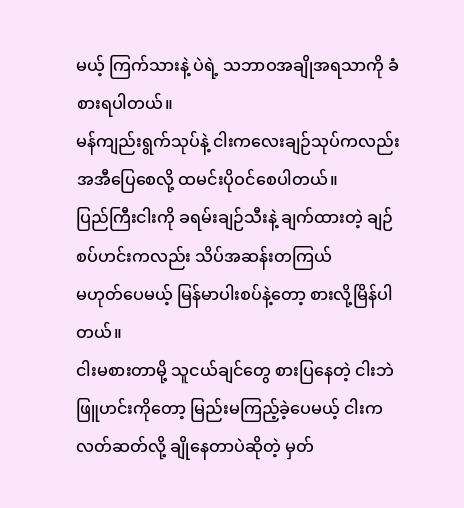မယ့် ကြက်သားနဲ့ ပဲရဲ့ သဘာဝအချိုအရသာကို ခံစားရပါတယ်။
မန်ကျည်းရွက်သုပ်နဲ့ ငါးကလေးချဉ်သုပ်ကလည်း အအီပြေစေလို့ ထမင်းပိုဝင်စေပါတယ်။
ပြည်ကြီးငါးကို ခရမ်းချဉ်သီးနဲ့ ချက်ထားတဲ့ ချဉ်စပ်ဟင်းကလည်း သိပ်အဆန်းတကြယ်
မဟုတ်ပေမယ့် မြန်မာပါးစပ်နဲ့တော့ စားလို့မြိန်ပါတယ်။
ငါးမစားတာမို့ သူငယ်ချင်တွေ စားပြနေတဲ့ ငါးဘဲဖြူဟင်းကိုတော့ မြည်းမကြည့်ခဲ့ပေမယ့် ငါးက
လတ်ဆတ်လို့ ချိုနေတာပဲဆိုတဲ့ မှတ်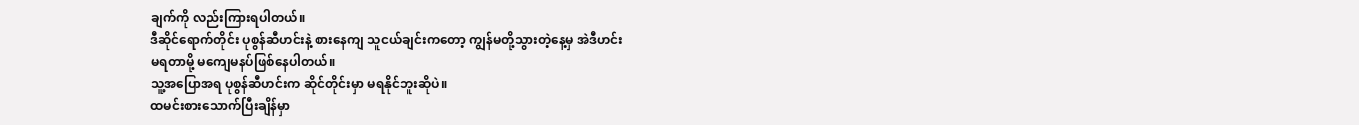ချက်ကို လည်းကြားရပါတယ်။
ဒီဆိုင်ရောက်တိုင်း ပုစွန်ဆီဟင်းနဲ့ စားနေကျ သူငယ်ချင်းကတော့ ကျွန်မတို့သွားတဲ့နေ့မှ အဲဒီဟင်း
မရတာမို့ မကျေမနပ်ဖြစ်နေပါတယ်။
သူ့အပြောအရ ပုစွန်ဆီဟင်းက ဆိုင်တိုင်းမှာ မရနိုင်ဘူးဆိုပဲ။
ထမင်းစားသောက်ပြီးချိန်မှာ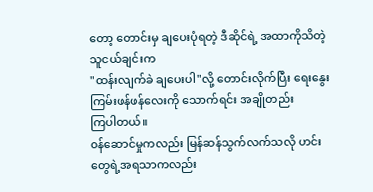တော့ တောင်းမှ ချပေးပုံရတဲ့ ဒီဆိုင်ရဲ့ အထာကိုသိတဲ့ သူငယ်ချင်းက
"ထန်းလျက်ခဲ ချပေးပါ"လို့ တောင်းလိုက်ပြီး ရေးနွေးကြမ်းဖန်ဖန်လေးကို သောက်ရင်း အချိုတည်း
ကြပါတယ်။
၀န်ဆောင်မှုကလည်း မြန်ဆန်သွက်လက်သလို ဟင်းတွေရဲ့အရသာကလည်း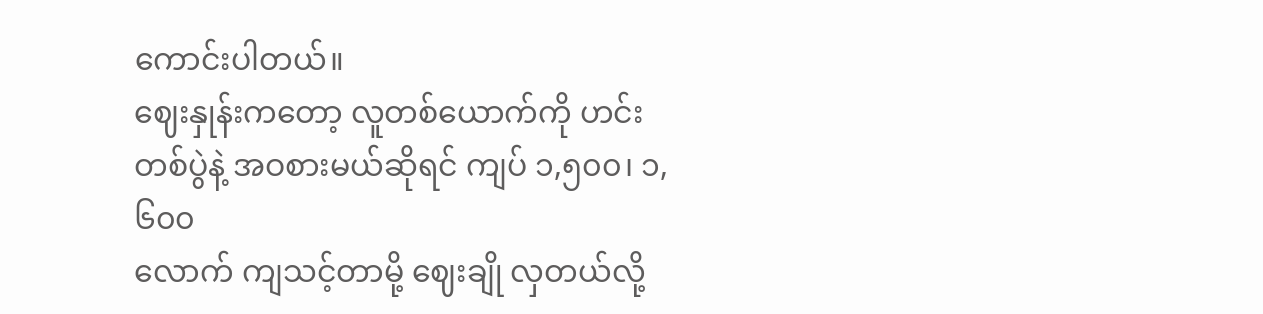ကောင်းပါတယ်။
ဈေးနှုန်းကတော့ လူတစ်ယောက်ကို ဟင်းတစ်ပွဲနဲ့ အဝစားမယ်ဆိုရင် ကျပ် ၁,၅၀၀၊ ၁,၆၀၀
လောက် ကျသင့်တာမို့ ဈေးချို လှတယ်လို့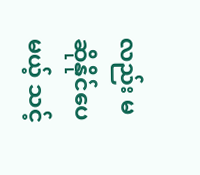လည်း မဆိုနိုင်ပေမယ့် သင့်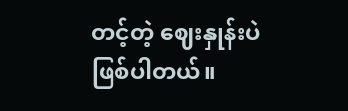တင့်တဲ့ ဈေးနှုန်းပဲ
ဖြစ်ပါတယ်။